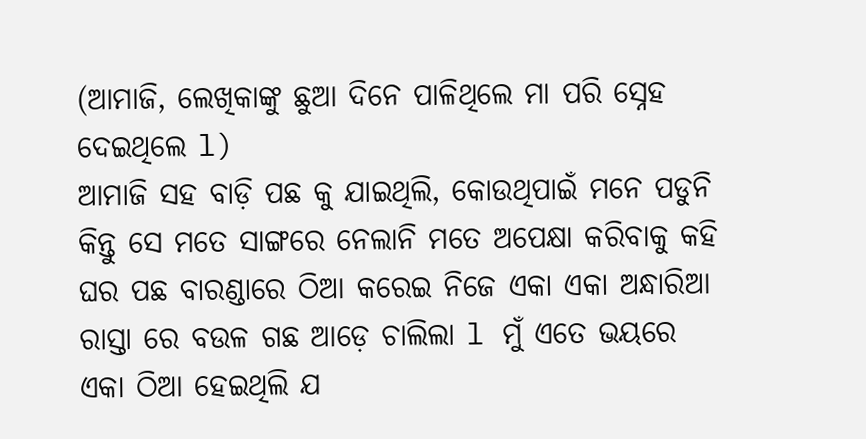(ଆମାଜି, ଲେଖିକାଙ୍କୁ ଛୁଆ ଦିନେ ପାଳିଥିଲେ ମା ପରି ସ୍ନେହ ଦେଇଥିଲେ l)
ଆମାଜି ସହ ବାଡ଼ି ପଛ କୁ ଯାଇଥିଲି, କୋଉଥିପାଇଁ ମନେ ପଡୁନି କିନ୍ତୁ ସେ ମତେ ସାଙ୍ଗରେ ନେଲାନି ମତେ ଅପେକ୍ଷା କରିବାକୁ କହି ଘର ପଛ ବାରଣ୍ଡାରେ ଠିଆ କରେଇ ନିଜେ ଏକା ଏକା ଅନ୍ଧାରିଆ ରାସ୍ତା ରେ ବଉଳ ଗଛ ଆଡ଼େ ଚାଲିଲା l ମୁଁ ଏତେ ଭୟରେ ଏକା ଠିଆ ହେଇଥିଲି ଯ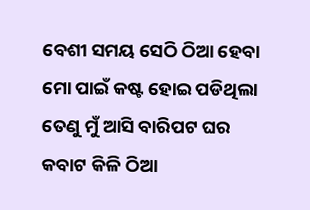ବେଶୀ ସମୟ ସେଠି ଠିଆ ହେବା ମୋ ପାଇଁ କଷ୍ଟ ହୋଇ ପଡିଥିଲା ତେଣୁ ମୁଁ ଆସି ବାରିପଟ ଘର କବାଟ କିଳି ଠିଆ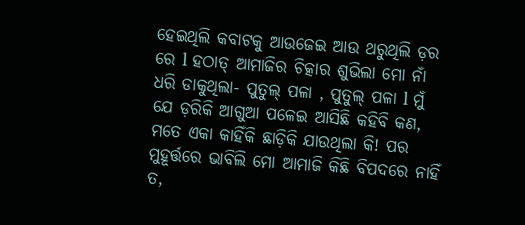ହେଇଥିଲି କବାଟକୁ ଆଉଜେଇ ଆଉ ଥରୁଥିଲି ଡ଼ର ରେ l ହଠାତ୍ ଆମାଜିର ଚିତ୍କାର ଶୁଭିଲା ମୋ ନାଁ ଧରି ଡାକୁଥିଲା- ପୁତୁଲ୍ ପଳା , ପୁତୁଲ୍ ପଳା l ମୁଁ ଯେ ଡ଼ରିକି ଆଗୁଆ ପଳେଇ ଆସିଛି କହିବି କଣ, ମତେ ଏକା କାହିଁକି ଛାଡ଼ିକି ଯାଉଥିଲା କି! ପର ମୁହୂର୍ତ୍ତରେ ଭାବିଲି ମୋ ଆମାଜି କିଛି ବିପଦରେ ନାହିଁ ତ,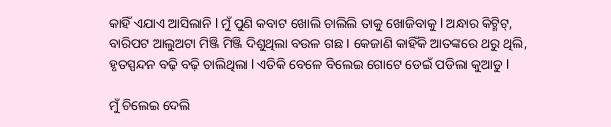କାହିଁ ଏଯାଏ ଆସିଲାନି l ମୁଁ ପୁଣି କବାଟ ଖୋଲି ଚାଲିଲି ତାକୁ ଖୋଜିବାକୁ l ଅନ୍ଧାର କିଟ୍ମିଟ୍, ବାରିପଟ ଆଲୁଅଟା ମିଞ୍ଜି ମିଞ୍ଜି ଦିଶୁଥିଲା ବଉଳ ଗଛ I କେଜାଣି କାହିଁକି ଆତଙ୍କରେ ଥରୁ ଥିଲି, ହୃତସ୍ପନ୍ଦନ ବଢ଼ି ବଢ଼ି ଚାଲିଥିଲା l ଏତିକି ବେଳେ ବିଲେଇ ଗୋଟେ ଡେଇଁ ପଡିଲା କୁଆଡୁ l

ମୁଁ ଚିଲେଇ ଦେଲି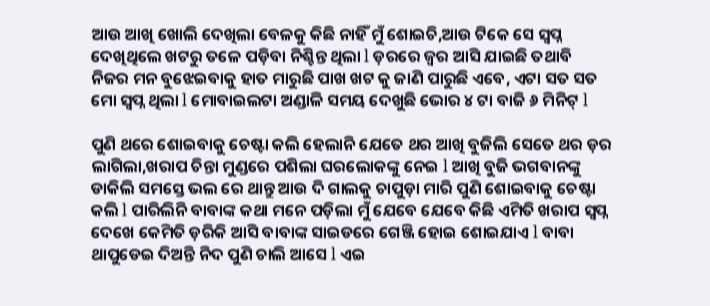ଆଉ ଆଖି ଖୋଲି ଦେଖିଲା ବେଳକୁ କିଛି ନାହିଁ ମୁଁ ଶୋଇଚି,ଆଉ ଟିକେ ସେ ସ୍ଵପ୍ନ ଦେଖିଥିଲେ ଖଟରୁ ତଳେ ପଡ଼ିବା ନିଶ୍ଚିନ୍ତ ଥିଲା l ଡ଼ରରେ ଜ୍ଵର ଆସି ଯାଇଛି ତଥାବି ନିଜର ମନ ବୁଝେଇବାକୁ ହାତ ମାରୁଛି ପାଖ ଖଟ କୁ ଜାଣି ପାରୁଛି ଏବେ, ଏଟା ସତ ସତ ମୋ ସ୍ଵପ୍ନ ଥିଲା l ମୋବାଇଲଟା ଅଣ୍ଡାଳି ସମୟ ଦେଖୁଛି ଭୋର ୪ ଟା ବାଜି ୬ ମିନିଟ୍ l

ପୁଣି ଥରେ ଶୋଇବାକୁ ଚେଷ୍ଟା କଲି ହେଲାନି ଯେତେ ଥର ଆଖି ବୁଜିଲି ସେତେ ଥର ଡ଼ର ଲାଗିଲା,ଖରାପ ଚିନ୍ତା ମୁଣ୍ଡରେ ପଶିଲା ଘରଲୋକଙ୍କୁ ନେଇ l ଆଖି ବୁଜି ଭଗବାନଙ୍କୁ ଡାକିଲି ସମସ୍ତେ ଭଲ ରେ ଥାନ୍ତୁ ଆଉ ଦି ଗାଲକୁ ଚାପୁଡ଼ା ମାରି ପୁଣି ଶୋଇବାକୁ ଚେଷ୍ଟା କଲି l ପାରିଲିନି ବାବାଙ୍କ କଥା ମନେ ପଡ଼ିଲା ମୁଁ ଯେବେ ଯେବେ କିଛି ଏମିତି ଖରାପ ସ୍ଵପ୍ନ ଦେଖେ କେମିତି ଡ଼ରିକି ଆସି ବାବାଙ୍କ ସାଇଡରେ ଗେଞ୍ଜି ହୋଇ ଶୋଇଯାଏ l ବାବା ଥାପୁଡେଇ ଦିଅନ୍ତି ନିଦ ପୁଣି ଚାଲି ଆସେ l ଏଇ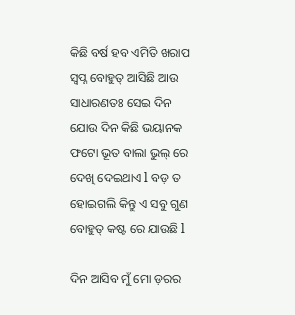କିଛି ବର୍ଷ ହବ ଏମିତି ଖରାପ ସ୍ଵପ୍ନ ବୋହୁତ୍ ଆସିଛି ଆଉ ସାଧାରଣତଃ ସେଇ ଦିନ ଯୋଉ ଦିନ କିଛି ଭୟାନକ ଫଟୋ ଭୂତ ବାଲା ଭୁଲ୍ ରେ ଦେଖି ଦେଇଥାଏ l ବଡ଼ ତ ହୋଇଗଲି କିନ୍ତୁ ଏ ସବୁ ଗୁଣ ବୋହୁତ୍ କଷ୍ଟ ରେ ଯାଉଛି l

ଦିନ ଆସିବ ମୁଁ ମୋ ଡ଼ରର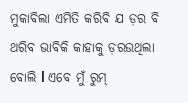ମୁକାବିଲା ଏମିତି କରିବି ଯ ଡ଼ର ବି ଥରିବ ଭାବିକି କାହାକୁ ଡ଼ରଉଥିଲା ବୋଲି l ଏବେ ମୁଁ ରୁମ୍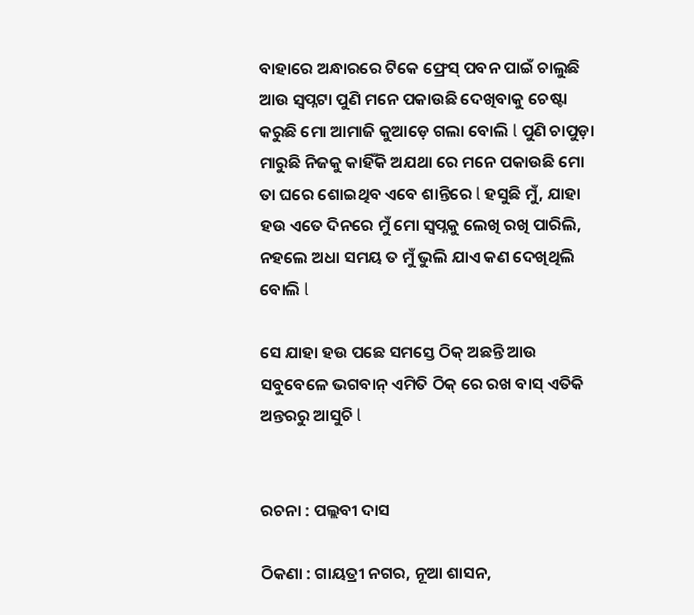ବାହାରେ ଅନ୍ଧାରରେ ଟିକେ ଫ୍ରେସ୍ ପବନ ପାଇଁ ଚାଲୁଛି ଆଉ ସ୍ଵପ୍ନଟା ପୁଣି ମନେ ପକାଉଛି ଦେଖିବାକୁ ଚେଷ୍ଟା କରୁଛି ମୋ ଆମାଜି କୁଆଡ଼େ ଗଲା ବୋଲି l ପୁଣି ଚାପୁଡ଼ା ମାରୁଛି ନିଜକୁ କାହିଁକି ଅଯଥା ରେ ମନେ ପକାଉଛି ମୋ ତା ଘରେ ଶୋଇଥିବ ଏବେ ଶାନ୍ତିରେ l ହସୁଛି ମୁଁ, ଯାହା ହଉ ଏତେ ଦିନରେ ମୁଁ ମୋ ସ୍ଵପ୍ନକୁ ଲେଖି ରଖି ପାରିଲି, ନହଲେ ଅଧା ସମୟ ତ ମୁଁ ଭୁଲି ଯାଏ କଣ ଦେଖିଥିଲି ବୋଲି l

ସେ ଯାହା ହଉ ପଛେ ସମସ୍ତେ ଠିକ୍ ଅଛନ୍ତି ଆଉ ସବୁବେଳେ ଭଗବାନ୍ ଏମିତି ଠିକ୍ ରେ ରଖ ବାସ୍ ଏତିକି ଅନ୍ତରରୁ ଆସୁଚି l


ରଚନା : ପଲ୍ଲବୀ ଦାସ

ଠିକଣା : ଗାୟତ୍ରୀ ନଗର, ନୂଆ ଶାସନ,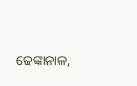ଢେଙ୍କାନାଳ,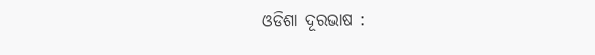ଓଡିଶା ଦୂରଭାଷ :